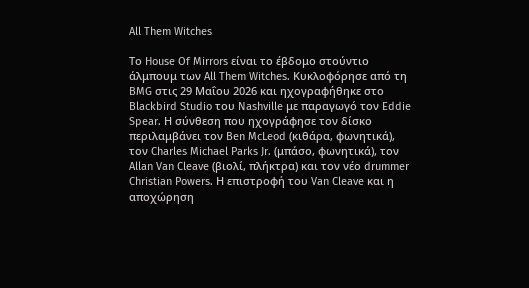All Them Witches

Το House Of Mirrors είναι το έβδομο στούντιο άλμπουμ των All Them Witches. Κυκλοφόρησε από τη BMG στις 29 Μαΐου 2026 και ηχογραφήθηκε στο Blackbird Studio του Nashville με παραγωγό τον Eddie Spear. Η σύνθεση που ηχογράφησε τον δίσκο περιλαμβάνει τον Ben McLeod (κιθάρα, φωνητικά), τον Charles Michael Parks Jr. (μπάσο, φωνητικά), τον Allan Van Cleave (βιολί, πλήκτρα) και τον νέο drummer Christian Powers. Η επιστροφή του Van Cleave και η αποχώρηση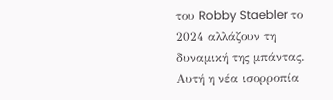του Robby Staebler το 2024 αλλάζουν τη δυναμική της μπάντας. Αυτή η νέα ισορροπία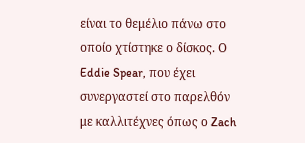είναι το θεμέλιο πάνω στο οποίο χτίστηκε ο δίσκος. Ο Eddie Spear, που έχει συνεργαστεί στο παρελθόν με καλλιτέχνες όπως ο Zach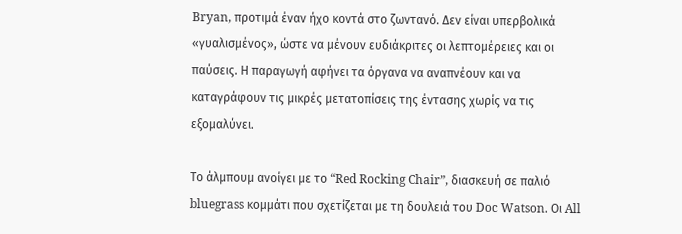Bryan, προτιμά έναν ήχο κοντά στο ζωντανό. Δεν είναι υπερβολικά «γυαλισμένος», ώστε να μένουν ευδιάκριτες οι λεπτομέρειες και οι παύσεις. Η παραγωγή αφήνει τα όργανα να αναπνέουν και να καταγράφουν τις μικρές μετατοπίσεις της έντασης χωρίς να τις εξομαλύνει.

Το άλμπουμ ανοίγει με το “Red Rocking Chair”, διασκευή σε παλιό bluegrass κομμάτι που σχετίζεται με τη δουλειά του Doc Watson. Οι All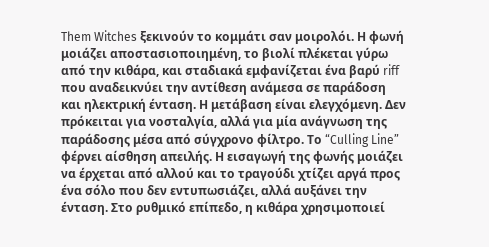Them Witches ξεκινούν το κομμάτι σαν μοιρολόι. Η φωνή μοιάζει αποστασιοποιημένη, το βιολί πλέκεται γύρω από την κιθάρα, και σταδιακά εμφανίζεται ένα βαρύ riff που αναδεικνύει την αντίθεση ανάμεσα σε παράδοση και ηλεκτρική ένταση. Η μετάβαση είναι ελεγχόμενη. Δεν πρόκειται για νοσταλγία, αλλά για μία ανάγνωση της παράδοσης μέσα από σύγχρονο φίλτρο. Το “Culling Line” φέρνει αίσθηση απειλής. Η εισαγωγή της φωνής μοιάζει να έρχεται από αλλού και το τραγούδι χτίζει αργά προς ένα σόλο που δεν εντυπωσιάζει, αλλά αυξάνει την ένταση. Στο ρυθμικό επίπεδο, η κιθάρα χρησιμοποιεί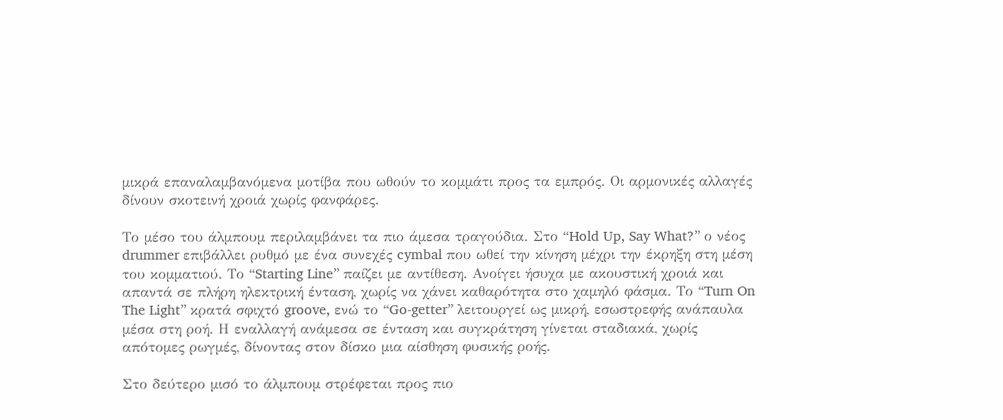μικρά επαναλαμβανόμενα μοτίβα που ωθούν το κομμάτι προς τα εμπρός. Οι αρμονικές αλλαγές δίνουν σκοτεινή χροιά χωρίς φανφάρες.

Το μέσο του άλμπουμ περιλαμβάνει τα πιο άμεσα τραγούδια. Στο “Hold Up, Say What?” ο νέος drummer επιβάλλει ρυθμό με ένα συνεχές cymbal που ωθεί την κίνηση μέχρι την έκρηξη στη μέση του κομματιού. Το “Starting Line” παίζει με αντίθεση. Ανοίγει ήσυχα με ακουστική χροιά και απαντά σε πλήρη ηλεκτρική ένταση, χωρίς να χάνει καθαρότητα στο χαμηλό φάσμα. Το “Turn On The Light” κρατά σφιχτό groove, ενώ το “Go-getter” λειτουργεί ως μικρή, εσωστρεφής ανάπαυλα μέσα στη ροή. Η εναλλαγή ανάμεσα σε ένταση και συγκράτηση γίνεται σταδιακά, χωρίς απότομες ρωγμές, δίνοντας στον δίσκο μια αίσθηση φυσικής ροής.

Στο δεύτερο μισό το άλμπουμ στρέφεται προς πιο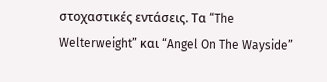στοχαστικές εντάσεις. Τα “The Welterweight” και “Angel On The Wayside”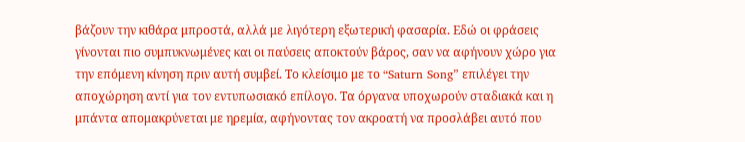βάζουν την κιθάρα μπροστά, αλλά με λιγότερη εξωτερική φασαρία. Εδώ οι φράσεις γίνονται πιο συμπυκνωμένες και οι παύσεις αποκτούν βάρος, σαν να αφήνουν χώρο για την επόμενη κίνηση πριν αυτή συμβεί. Το κλείσιμο με το “Saturn Song” επιλέγει την αποχώρηση αντί για τον εντυπωσιακό επίλογο. Τα όργανα υποχωρούν σταδιακά και η μπάντα απομακρύνεται με ηρεμία, αφήνοντας τον ακροατή να προσλάβει αυτό που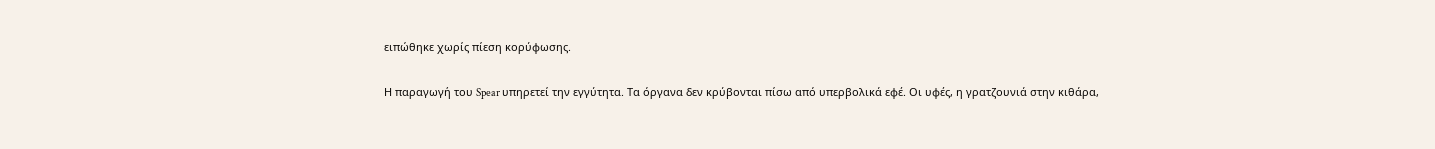ειπώθηκε χωρίς πίεση κορύφωσης.

Η παραγωγή του Spear υπηρετεί την εγγύτητα. Τα όργανα δεν κρύβονται πίσω από υπερβολικά εφέ. Οι υφές, η γρατζουνιά στην κιθάρα,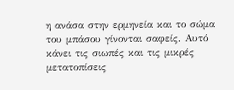η ανάσα στην ερμηνεία και το σώμα του μπάσου γίνονται σαφείς. Αυτό κάνει τις σιωπές και τις μικρές μετατοπίσεις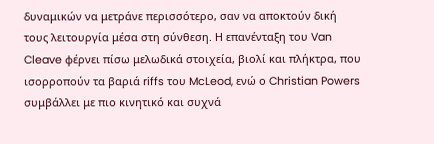δυναμικών να μετράνε περισσότερο, σαν να αποκτούν δική τους λειτουργία μέσα στη σύνθεση. Η επανένταξη του Van Cleave φέρνει πίσω μελωδικά στοιχεία, βιολί και πλήκτρα, που ισορροπούν τα βαριά riffs του McLeod, ενώ ο Christian Powers συμβάλλει με πιο κινητικό και συχνά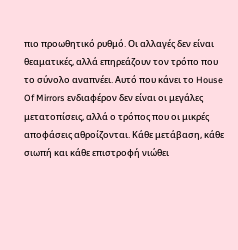πιο προωθητικό ρυθμό. Οι αλλαγές δεν είναι θεαματικές, αλλά επηρεάζουν τον τρόπο που το σύνολο αναπνέει. Αυτό που κάνει το House Of Mirrors ενδιαφέρον δεν είναι οι μεγάλες μετατοπίσεις, αλλά ο τρόπος που οι μικρές αποφάσεις αθροίζονται. Κάθε μετάβαση, κάθε σιωπή και κάθε επιστροφή νιώθει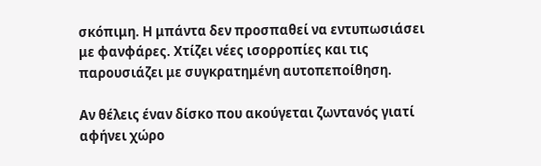σκόπιμη. Η μπάντα δεν προσπαθεί να εντυπωσιάσει με φανφάρες. Χτίζει νέες ισορροπίες και τις παρουσιάζει με συγκρατημένη αυτοπεποίθηση.

Αν θέλεις έναν δίσκο που ακούγεται ζωντανός γιατί αφήνει χώρο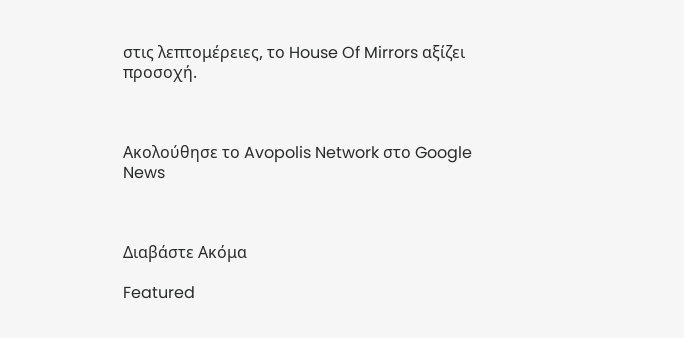στις λεπτομέρειες, το House Of Mirrors αξίζει προσοχή.



Ακολούθησε το Avopolis Network στο Google News



Διαβάστε Ακόμα

Featured